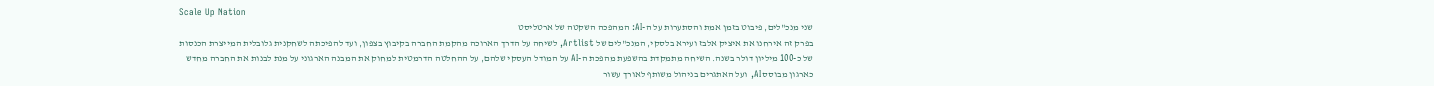Scale Up Nation
שני מנכ"לים, פיבוט בזמן אמת והסתערות על ה-AI: המהפכה השקטה של ארטליסט
בפרק זה אירחנו את איציק אלבז ועירא בלסקי, המנכ"לים של Artlist, לשיחה על הדרך הארוכה מהקמת החברה בקיבוץ בצפון, ועד להפיכתה לשחקנית גלובלית המייצרת הכנסות של כ-100 מיליון דולר בשנה. השיחה מתמקדת בהשפעת מהפכת ה-AI על המודל העסקי שלהם, על ההחלטה הדרמטית למחוק את המבנה הארגוני על מנת לבנות את החברה מחדש כארגון מבוסס AI, ועל האתגרים בניהול משותף לאורך עשור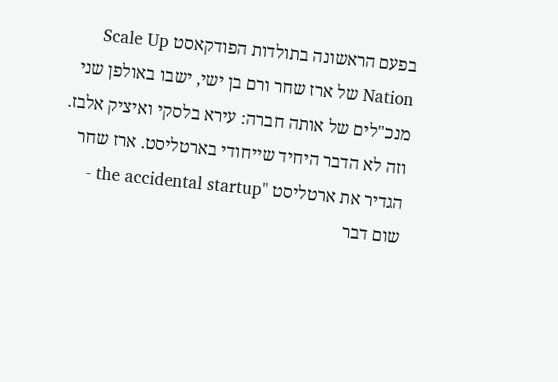בפעם הראשונה בתולדות הפודקאסט Scale Up Nation של ארז שחר ורם בן ישי, ישבו באולפן שני מנכ"לים של אותה חברה: עירא בלסקי ואיציק אלבז. וזה לא הדבר היחיד שייחודי בארטליסט. ארז שחר הגדיר את ארטליסט "the accidental startup - שום דבר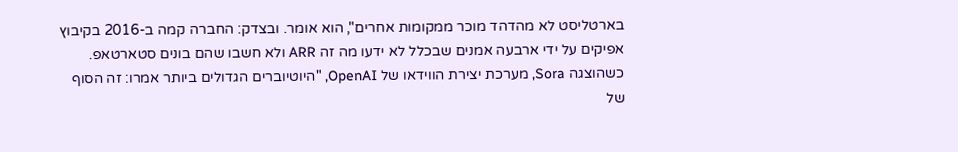בארטליסט לא מהדהד מוכר ממקומות אחרים", הוא אומר. ובצדק: החברה קמה ב-2016 בקיבוץ אפיקים על ידי ארבעה אמנים שבכלל לא ידעו מה זה ARR ולא חשבו שהם בונים סטארטאפ. כשהוצגה Sora, מערכת יצירת הווידאו של OpenAI, "היוטיוברים הגדולים ביותר אמרו: זה הסוף של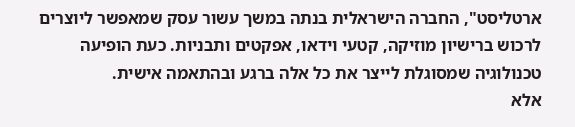ארטליסט", החברה הישראלית בנתה במשך עשור עסק שמאפשר ליוצרים לרכוש ברישיון מוזיקה, קטעי וידאו, אפקטים ותבניות. כעת הופיעה טכנולוגיה שמסוגלת לייצר את כל אלה ברגע ובהתאמה אישית.
אלא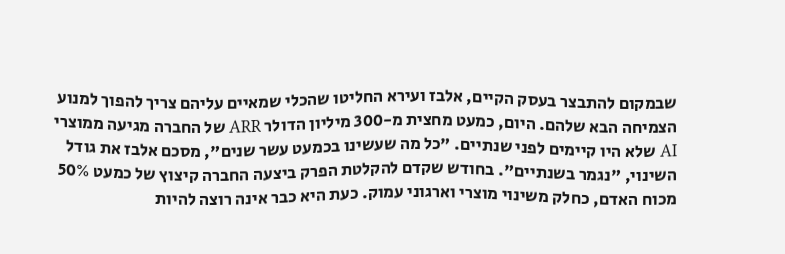שבמקום להתבצר בעסק הקיים, אלבז ועירא החליטו שהכלי שמאיים עליהם צריך להפוך למנוע הצמיחה הבא שלהם. היום, כמעט מחצית מ-300 מיליון הדולר ARR של החברה מגיעה ממוצרי AI שלא היו קיימים לפני שנתיים. "כל מה שעשינו בכמעט עשר שנים", מסכם אלבז את גודל השינוי, "נגמר בשנתיים". בחודש שקדם להקלטת הפרק ביצעה החברה קיצוץ של כמעט 50% מכוח האדם, כחלק משינוי מוצרי וארגוני עמוק. כעת היא כבר אינה רוצה להיות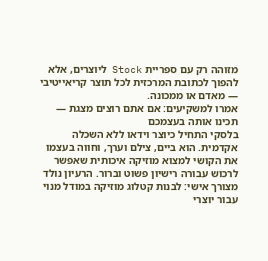מזוהה רק עם ספריית Stock ליוצרים, אלא להפוך לכתובת המרכזית לכל תוצר קריאייטיבי — מאדם או ממכונה.
אמרו למשקיעים: אם אתם רוצים מצגת — תכינו אותה בעצמכם
בלסקי התחיל כיוצר וידאו ללא השכלה אקדמית. הוא ביים, צילם וערך, וחווה בעצמו את הקושי למצוא מוזיקה איכותית שאפשר לרכוש עבורה רישיון פשוט וברור. הרעיון נולד מצורך אישי: לבנות קטלוג מוזיקה במודל מנוי עבור יוצרי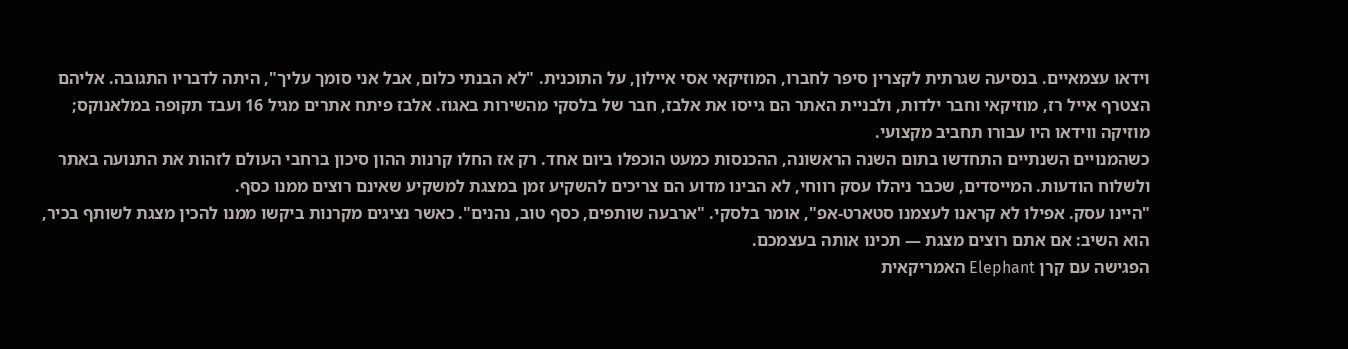וידאו עצמאיים. בנסיעה שגרתית לקצרין סיפר לחברו, המוזיקאי אסי איילון, על התוכנית. "לא הבנתי כלום, אבל אני סומך עליך", היתה לדבריו התגובה. אליהם הצטרף אייל רז, מוזיקאי וחבר ילדות, ולבניית האתר הם גייסו את אלבז, חבר של בלסקי מהשירות באגוז. אלבז פיתח אתרים מגיל 16 ועבד תקופה במלאנוקס; מוזיקה ווידאו היו עבורו תחביב מקצועי.
כשהמנויים השנתיים התחדשו בתום השנה הראשונה, ההכנסות כמעט הוכפלו ביום אחד. רק אז החלו קרנות ההון סיכון ברחבי העולם לזהות את התנועה באתר ולשלוח הודעות. המייסדים, שכבר ניהלו עסק רווחי, לא הבינו מדוע הם צריכים להשקיע זמן במצגת למשקיע שאינם רוצים ממנו כסף.
"היינו עסק. אפילו לא קראנו לעצמנו סטארט-אפ", אומר בלסקי. "ארבעה שותפים, כסף טוב, נהנים". כאשר נציגים מקרנות ביקשו ממנו להכין מצגת לשותף בכיר, הוא השיב: אם אתם רוצים מצגת — תכינו אותה בעצמכם.
הפגישה עם קרן Elephant האמריקאית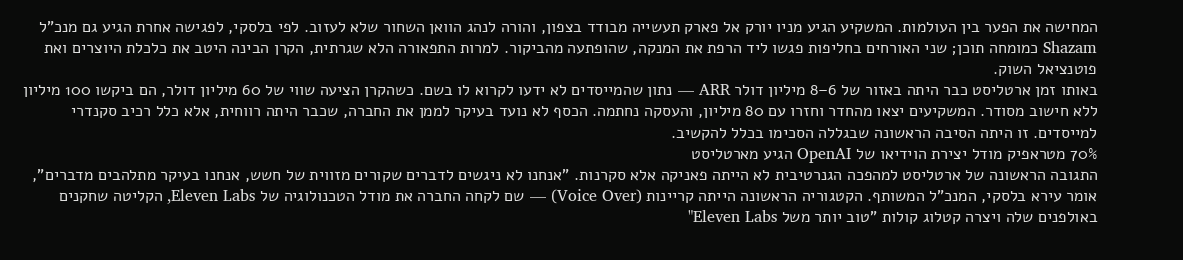המחישה את הפער בין העולמות. המשקיע הגיע מניו יורק אל פארק תעשייה מבודד בצפון, והורה לנהג הוואן השחור שלא לעזוב. לפי בלסקי, לפגישה אחרת הגיע גם מנכ"ל Shazam כמומחה תוכן; שני האורחים בחליפות פגשו ליד הרפת את המנקה, שהופתעה מהביקור. למרות התפאורה הלא שגרתית, הקרן הבינה היטב את כלכלת היוצרים ואת פוטנציאל השוק.
באותו זמן ארטליסט כבר היתה באזור של 6–8 מיליון דולר ARR — נתון שהמייסדים לא ידעו לקרוא לו בשם. כשהקרן הציעה שווי של 60 מיליון דולר, הם ביקשו 100 מיליון ללא חישוב מסודר. המשקיעים יצאו מהחדר וחזרו עם 80 מיליון, והעסקה נחתמה. הכסף לא נועד בעיקר לממן את החברה, שכבר היתה רווחית, אלא כלל רכיב סקנדרי למייסדים. זו היתה הסיבה הראשונה שבגללה הסכימו בכלל להקשיב.
70% מטראפיק מודל יצירת הוידיאו של OpenAI הגיע מארטליסט
התגובה הראשונה של ארטליסט למהפכה הגנרטיבית לא הייתה פאניקה אלא סקרנות. "אנחנו לא ניגשים לדברים שקורים מזווית של חשש, אנחנו בעיקר מתלהבים מדברים", אומר עירא בלסקי, המנכ"ל המשותף. הקטגוריה הראשונה הייתה קריינות (Voice Over) — שם לקחה החברה את מודל הטכנולוגיה של Eleven Labs, הקליטה שחקנים באולפנים שלה ויצרה קטלוג קולות "טוב יותר משל Eleven Labs"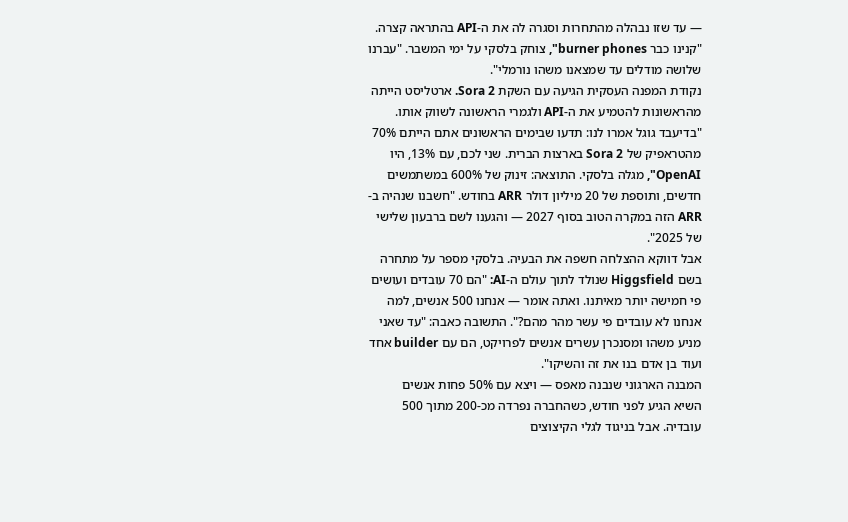— עד שזו נבהלה מהתחרות וסגרה לה את ה-API בהתראה קצרה. "קנינו כבר burner phones", צוחק בלסקי על ימי המשבר. "עברנו שלושה מודלים עד שמצאנו משהו נורמלי".
נקודת המפנה העסקית הגיעה עם השקת Sora 2. ארטליסט הייתה מהראשונות להטמיע את ה-API ולגמרי הראשונה לשווק אותו. "בדיעבד גוגל אמרו לנו: תדעו שבימים הראשונים אתם הייתם 70% מהטראפיק של Sora 2 בארצות הברית. שני לכם, עם 13%, היו OpenAI", מגלה בלסקי. התוצאה: זינוק של 600% במשתמשים חדשים, ותוספת של 20 מיליון דולר ARR בחודש. "חשבנו שנהיה ב-ARR הזה במקרה הטוב בסוף 2027 — והגענו לשם ברבעון שלישי של 2025".
אבל דווקא ההצלחה חשפה את הבעיה. בלסקי מספר על מתחרה בשם Higgsfield שנולד לתוך עולם ה-AI: "הם 70 עובדים ועושים פי חמישה יותר מאיתנו. ואתה אומר — אנחנו 500 אנשים, למה אנחנו לא עובדים פי עשר מהר מהם?". התשובה כאבה: "עד שאני מניע משהו ומסנכרן עשרים אנשים לפרויקט, הם עם builder אחד ועוד בן אדם בנו את זה והשיקו".
המבנה הארגוני שנבנה מאפס — ויצא עם 50% פחות אנשים
השיא הגיע לפני חודש, כשהחברה נפרדה מכ-200 מתוך 500 עובדיה. אבל בניגוד לגלי הקיצוצים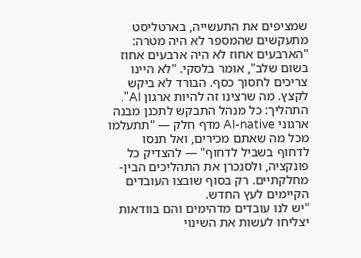שמציפים את התעשייה, בארטליסט מתעקשים שהמספר לא היה מטרה: "הארבעים אחוז לא היה ארבעים אחוז בשום שלב", אומר בלסקי. "לא היינו צריכים לחסוך כסף. הבורד לא ביקש לקצץ. מה שרצינו זה להיות ארגון AI". התהליך: כל מנהל התבקש לתכנן מבנה ארגוני AI-native מדף חלק — "תתעלמו מכל מה שאתם מכירים, ואל תנסו לדחוף בשביל לדחוף" — להצדיק כל פונקציה, ולסנכרן את התהליכים הבין-מחלקתיים. רק בסוף שובצו העובדים הקיימים לעץ החדש.
"יש לנו עובדים מדהימים והם בוודאות יצליחו לעשות את השינוי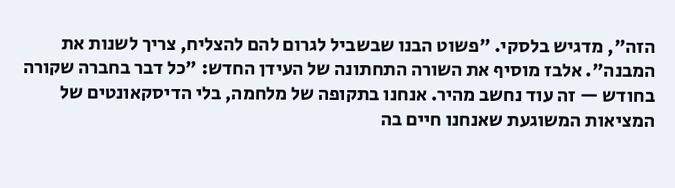הזה", מדגיש בלסקי. "פשוט הבנו שבשביל לגרום להם להצליח, צריך לשנות את המבנה". אלבז מוסיף את השורה התחתונה של העידן החדש: "כל דבר בחברה שקורה בחודש — זה עוד נחשב מהיר. אנחנו בתקופה של מלחמה, בלי הדיסקאונטים של המציאות המשוגעת שאנחנו חיים בה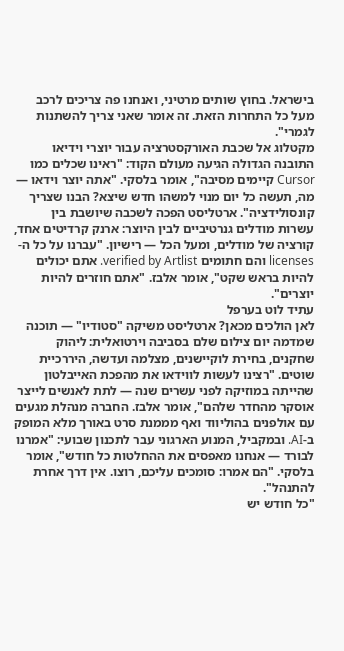בישראל. בחוץ שותים מרטיני, ואנחנו פה צריכים לרכב מעל כל התחרות הזאת. זה אומר שאני צריך להשתנות לגמרי".
מקטלוג אל שכבת האורקסטרציה עבור יוצרי וידיאו
התובנה הגדולה הגיעה מעולם הקוד: "ראינו שכלים כמו Cursor קיימים מסיבה", אומר בלסקי. "אתה יוצר וידאו — מה, תעשה כל יום מנוי למשהו חדש שיצא? הבנו שצריך קונסולידציה". ארטליסט הפכה לשכבה שיושבת בין עשרות מודלים גנרטיביים לבין היוצר: ארנק קרדיטים אחד, קורציה של מודלים, ומעל הכל — רישיון. "עברנו על כל ה-licenses והם חתומים verified by Artlist. אתם יכולים להיות בראש שקט", אומר אלבז. "אתם חוזרים להיות יוצרים".
עתיד לוט בערפל
לאן הולכים מכאן? ארטליסט משיקה "סטודיו" — תוכנה שמדמה יום צילום שלם בסביבה וירטואלית: ליהוק שחקנים, בחירת לוקיישנים, מצלמה ועדשה, היררכיית שוטים. "רצינו לעשות לווידאו את מהפכת האייבלטון שהייתה במוזיקה לפני עשרים שנה — לתת לאנשים לייצר אוסקר מהחדר שלהם", אומר אלבז. החברה מנהלת מגעים עם אולפנים בהוליווד ואף מממנת סרט באורך מלא המופק ב-AI. ובמקביל, המנוע הארגוני עבר לתכנון שבועי: "אמרנו לבורד — אנחנו מאפסים את ההחלטות כל חודש", אומר בלסקי. "הם אמרו: סומכים עליכם, רוצו. אין דרך אחרת להתנהל".
"כל חודש יש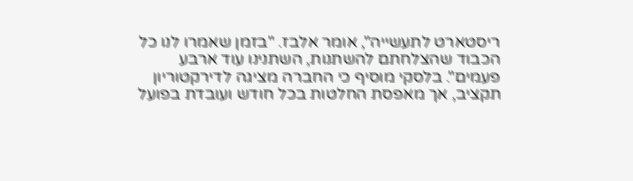ריסטארט לתעשייה", אומר אלבז. "בזמן שאמרו לנו כל הכבוד שהצלחתם להשתנות, השתנינו עוד ארבע פעמים". בלסקי מוסיף כי החברה מציגה לדירקטוריון תקציב, אך מאפסת החלטות בכל חודש ועובדת בפועל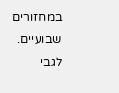במחזורים שבועיים. לגבי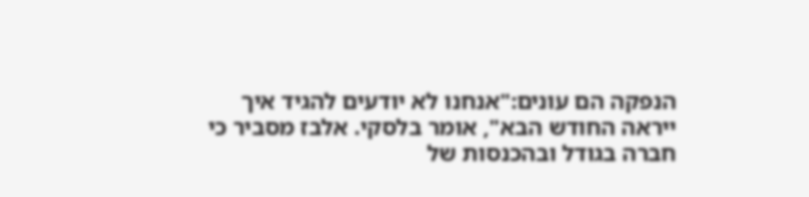הנפקה הם עונים:"אנחנו לא יודעים להגיד איך ייראה החודש הבא", אומר בלסקי. אלבז מסביר כי חברה בגודל ובהכנסות של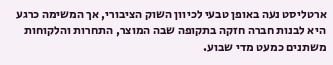ארטליסט נעה באופן טבעי לכיוון השוק הציבורי, אך המשימה כרגע היא לבנות חברה חזקה בתקופה שבה המוצר, התחרות והלקוחות משתנים כמעט מדי שבוע.